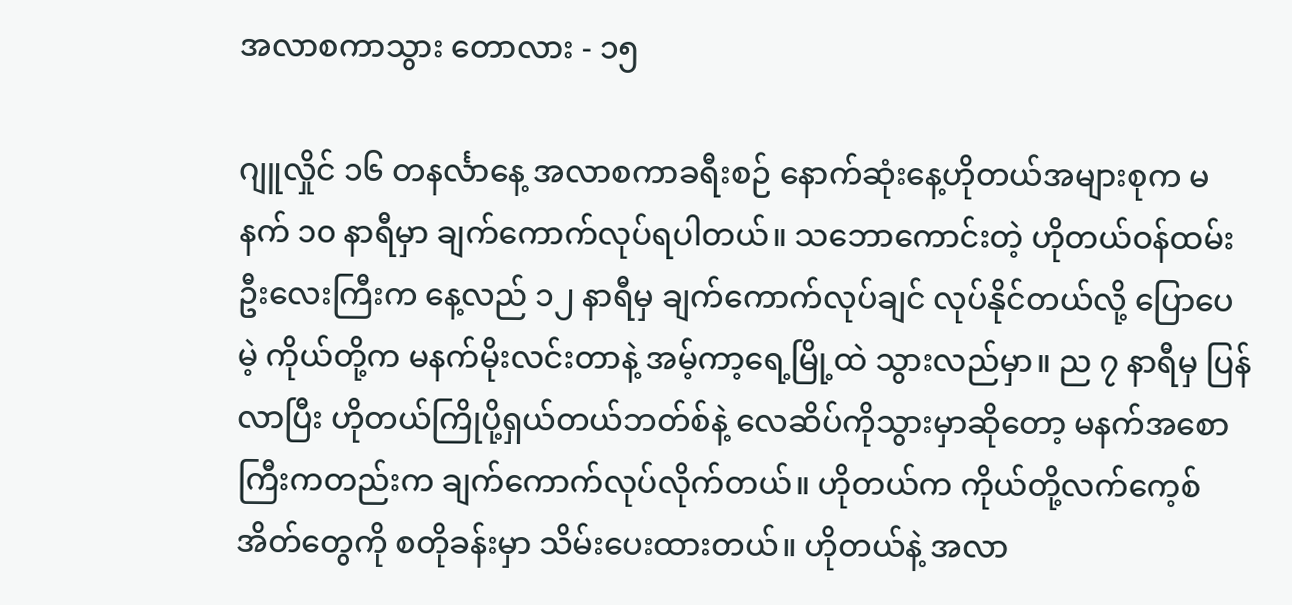အလာစကာသွား ‌တောလား - ၁၅

ဂျူလှိုင် ၁၆ တနင်္လာနေ့ အလာစကာခရီးစဉ် နောက်ဆုံးနေ့ဟိုတယ်အများစုက မနက် ၁၀ နာရီမှာ ချက်ကောက်လုပ်ရပါတယ်။ သဘောကောင်းတဲ့ ဟိုတယ်ဝန်ထမ်း ဦးလေးကြီးက နေ့လည် ၁၂ နာရီမှ ချက်ကောက်လုပ်ချင် လုပ်နိုင်တယ်လို့ ပြောပေမဲ့ ကိုယ်တို့က မနက်မိုးလင်းတာနဲ့ အမ့်ကာ့ရေ့မြို့ထဲ သွားလည်မှာ။ ည ၇ နာရီမှ ပြန်လာပြီး ဟိုတယ်ကြိုပို့ရှယ်တယ်ဘတ်စ်နဲ့ လေဆိပ်ကိုသွားမှာဆိုတော့ မနက်အစောကြီးကတည်းက ချက်ကောက်လုပ်လိုက်တယ်။ ဟိုတယ်က ကိုယ်တို့လက်ကေ့စ်အိတ်တွေကို စတိုခန်းမှာ သိမ်းပေးထားတယ်။ ဟိုတယ်နဲ့ အလာ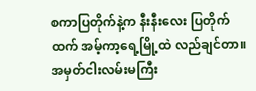စကာပြတိုက်နဲ့က နီးနီးလေး ပြတိုက်ထက် အမ့်ကာ့ရေ့မြို့ထဲ လည်ချင်တာ။ အမှတ်ငါးလမ်းမကြီး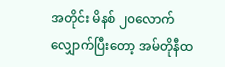အတိုင်း မိနစ် ၂၀လောက် လျှောက်ပြီးတော့ အမ်တိုနီထ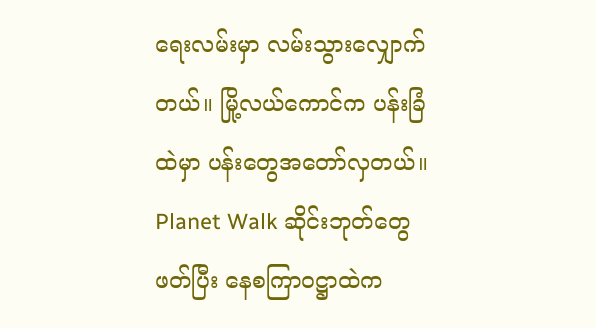ရေးလမ်းမှာ လမ်းသွားလျှောက်တယ်။ မြို့လယ်ကောင်က ပန်းခြံထဲမှာ ပန်းတွေအတော်လှတယ်။ Planet Walk ဆိုင်းဘုတ်တွေဖတ်ပြီး နေစကြာဝဋ္ဌာထဲက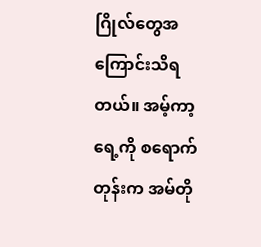ဂြိုလ်တွေအကြောင်းသိရတယ်။ အမ့်ကာ့ရေ့ကို စရောက်တုန်းက အမ်တို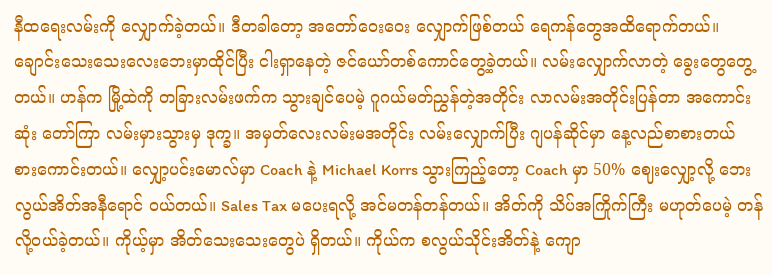နီထရေးလမ်းကို လျှောက်ခဲ့တယ်။ ဒီတခါတော့ အတော်ဝေးဝေး လျှောက်ဖြစ်တယ် ရေကန်တွေအထိရောက်တယ်။ ချောင်းသေးသေးလေးဘေးမှာထိုင်ပြီး ငါးရှာနေတဲ့ ဇင်ယော်တစ်ကောင်တွေ့ခဲ့တယ်။ လမ်းလျှောက်လာတဲ့ ခွေးတွေတွေ့တယ်။ ဟန်က မြို့ထဲကို တခြားလမ်းဖက်က သွားချင်ပေမဲ့ ဂူဂယ်မတ်ညွှန်တဲ့အတိုင်း လာလမ်းအတိုင်းပြန်တာ အကောင်းဆုံး တော်ကြာ လမ်းမှားသွားမှ ဒုက္ခ။ အမှတ်လေးလမ်းမအတိုင်း လမ်းလျှောက်ပြီး ဂျပန်ဆိုင်မှာ နေ့လည်စာစားတယ် စားကောင်းတယ်။ လျှော့ပင်းမောလ်မှာ Coach နဲ့ Michael Korrs သွားကြည့်တော့ Coach မှာ 50% ဈေးလျှော့လို့ ဘေးလွယ်အိတ်အနီရောင် ဝယ်တယ်။ Sales Tax မပေးရလို့ အင်မတန်တန်တယ်။ အိတ်ကို သိပ်အကြိုက်ကြီး မဟုတ်ပေမဲ့ တန်လို့ဝယ်ခဲ့တယ်။ ကိုယ့်မှာ အိတ်သေးသေးတွေပဲ ရှိတယ်။ ကိုယ်က စလွယ်သိုင်းအိတ်နဲ့ ကျော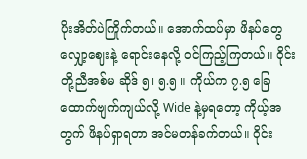ပိုးအိတ်ပဲကြိုက်တယ်။ အောက်ထပ်မှာ ဖိနပ်တွေ လျှော့ဈေးနဲ့ ရောင်းနေလို့ ဝင်ကြည့်ကြတယ်။ ဝိုင်းတို့ညီအစ်မ ဆိုဒ် ၅၊ ၅.၅ ။ ကိုယ်က ၇.၅ ခြေထောက်ဗျက်ကျယ်လို့ Wide နဲ့မှရတော့ ကိုယ့်အတွက် ဖိနပ်ရှာရတာ အင်မတန်ခက်တယ်။ ဝိုင်း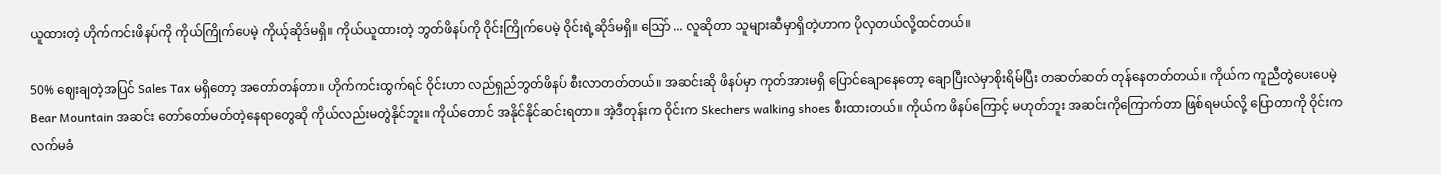ယူထားတဲ့ ဟိုက်ကင်းဖိနပ်ကို ကိုယ်ကြိုက်ပေမဲ့ ကိုယ့်ဆိုဒ်မရှိ။ ကိုယ်ယူထားတဲ့ ဘွတ်ဖိနပ်ကို ဝိုင်းကြိုက်ပေမဲ့ ဝိုင်းရဲ့ဆိုဒ်မရှိ။ သြော် ... လူဆိုတာ သူများဆီမှာရှိတဲ့ဟာက ပိုလှတယ်လို့ထင်တယ်။

50% ဈေးချတဲ့အပြင် Sales Tax မရှိတော့ အတော်တန်တာ။ ဟိုက်ကင်းထွက်ရင် ဝိုင်းဟာ လည်ရှည်ဘွတ်ဖိနပ် စီးလာတတ်တယ်။ အဆင်းဆို ဖိနပ်မှာ ကုတ်အားမရှိ ပြောင်ချောနေတော့ ချောပြီးလဲမှာစိုးရိမ်ပြီး တဆတ်ဆတ် တုန်နေတတ်တယ်။ ကိုယ်က ကူညီတွဲပေးပေမဲ့ Bear Mountain အဆင်း တော်တော်မတ်တဲ့နေရာတွေဆို ကိုယ်လည်းမတွဲနိုင်ဘူး။ ကိုယ်တောင် အနိုင်နိုင်ဆင်းရတာ။ အဲ့ဒီတုန်းက ဝိုင်းက Skechers walking shoes စီးထားတယ်။ ကိုယ်က ဖိနပ်ကြောင့် မဟုတ်ဘူး အဆင်းကိုကြောက်တာ ဖြစ်ရမယ်လို့ ပြောတာကို ဝိုင်းက လက်မခံ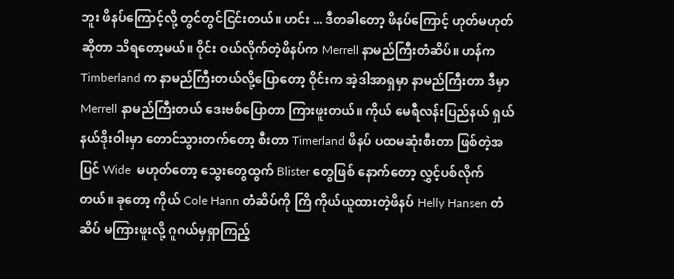ဘူး ဖိနပ်ကြောင့်လို့ တွင်တွင်ငြင်းတယ်။ ဟင်း ... ဒီတခါတော့ ဖိနပ်ကြောင့် ဟုတ်မဟုတ်ဆိုတာ သိရတော့မယ်။ ဝိုင်း ဝယ်လိုက်တဲ့ဖိနပ်က Merrell နာမည်ကြီးတံဆိပ်။ ဟန်က Timberland က နာမည်ကြီးတယ်လို့ပြောတော့ ဝိုင်းက အဲ့ဒါအာရှမှာ နာမည်ကြီးတာ ဒီမှာ Merrell နာမည်ကြီးတယ် ဒေးဗစ်ပြောတာ ကြားဖူးတယ်။ ကိုယ် မေရီလန်းပြည်နယ် ရှယ်နယ်ဒိုးဝါးမှာ တောင်သွားတက်တော့ စီးတာ Timerland ဖိနပ် ပထမဆုံးစီးတာ ဖြစ်တဲ့အပြင် Wide  မဟုတ်တော့ သွေးတွေထွက် Blister တွေဖြစ် နောက်တော့ လွှင့်ပစ်လိုက်တယ်။ ခုတော့ ကိုယ် Cole Hann တံဆိပ်ကို ကြိ ကိုယ်ယူထားတဲ့ဖိနပ် Helly Hansen တံဆိပ် မကြားဖူးလို့ ဂူဂယ်မှရှာကြည့်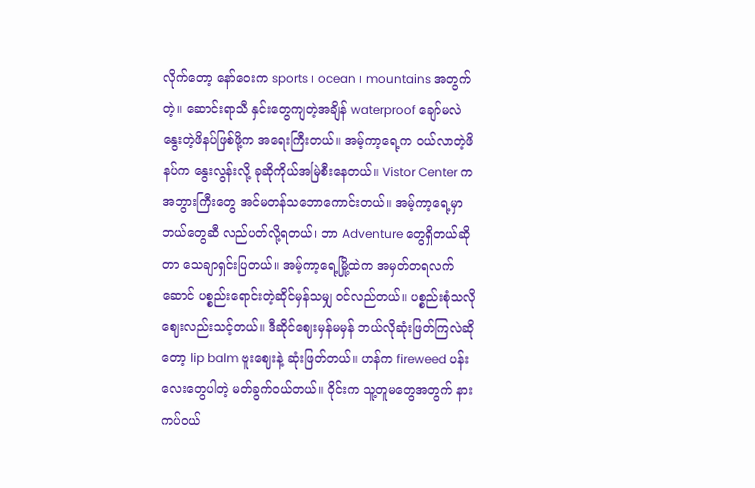လိုက်တော့ နော်ဝေးက sports ၊ ocean ၊ mountains အတွက်တဲ့။ ဆောင်းရာသီ နှင်းတွေကျတဲ့အချိန် waterproof ချော်မလဲ နွေးတဲ့ဖိနပ်ဖြစ်ဖို့က အရေးကြီးတယ်။ အမ့်ကာ့ရေ့က ဝယ်လာတဲ့ဖိနပ်က နွေးလွန်းလို့ ခုဆိုကိုယ်အမြဲစီးနေတယ်။ Vistor Center က အဘွားကြီးတွေ အင်မတန်သဘောကောင်းတယ်။ အမ့်ကာ့ရေ့မှာ ဘယ်တွေဆီ လည်ပတ်လို့ရတယ်၊ ဘာ Adventure တွေရှိတယ်ဆိုတာ သေချာရှင်းပြတယ်။ အမ့်ကာ့ရေ့မြို့ထဲက အမှတ်တရလက်ဆောင် ပစ္စည်းရောင်းတဲ့ဆိုင်မှန်သမျှ ဝင်လည်တယ်။ ပစ္စည်းစုံသလို ဈေးလည်းသင့်တယ်။ ဒီဆိုင်ဈေးမှန်မမှန် ဘယ်လိုဆုံးဖြတ်ကြလဲဆိုတော့ lip balm ဗူးဈေးနဲ့ ဆုံးဖြတ်တယ်။ ဟန်က fireweed ပန်းလေးတွေပါတဲ့ မတ်ခွက်ဝယ်တယ်။ ဝိုင်းက သူ့တူမတွေအတွက် နားကပ်ဝယ်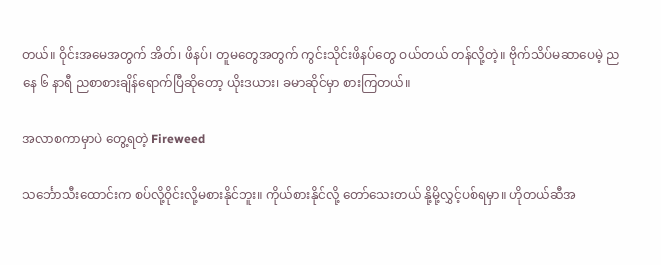တယ်။ ဝိုင်းအမေအတွက် အိတ်၊ ဖိနပ်၊ တူမတွေအတွက် ကွင်းသိုင်းဖိနပ်တွေ ဝယ်တယ် တန်လို့တဲ့။ ဗိုက်သိပ်မဆာပေမဲ့ ညနေ ၆ နာရီ ညစာစားချိန်ရောက်ပြီဆိုတော့ ယိုးဒယား၊ ခမာဆိုင်မှာ စားကြတယ်။

အလာစကာမှာပဲ တွေ့ရတဲ့ Fireweed

သင်္ဘောသီးထောင်းက စပ်လို့ဝိုင်းလို့မစားနိုင်ဘူး။ ကိုယ်စားနိုင်လို့ တော်သေးတယ် နို့မို့လွှင့်ပစ်ရမှာ။ ဟိုတယ်ဆီအ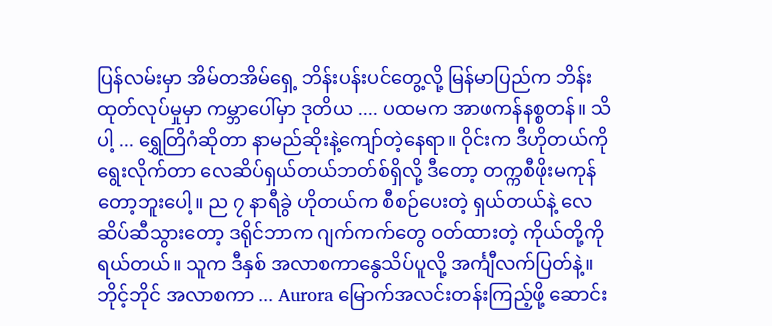ပြန်လမ်းမှာ အိမ်တအိမ်ရှေ့ ဘိန်းပန်းပင်တွေ့လို့ မြန်မာပြည်က ဘိန်းထုတ်လုပ်မှုမှာ ကမ္ဘာပေါ်မှာ ဒုတိယ .... ပထမက အာဖကန်နစ္စတန်။ သိပါ့ ... ရွှေတြိဂံဆိုတာ နာမည်ဆိုးနဲ့ကျော်တဲ့နေရာ။ ဝိုင်းက ဒီဟိုတယ်ကို ရွေးလိုက်တာ လေဆိပ်ရှယ်တယ်ဘတ်စ်ရှိလို့ ဒီတော့ တက္ကစီဖိုးမကုန်တော့ဘူးပေါ့။ ည ၇ နာရီခွဲ ဟိုတယ်က စီစဉ်ပေးတဲ့ ရှယ်တယ်နဲ့ လေဆိပ်ဆီသွားတော့ ဒရိုင်ဘာက ဂျက်ကက်တွေ ဝတ်ထားတဲ့ ကိုယ်တို့ကို ရယ်တယ်။ သူက ဒီနှစ် အလာစကာနွေသိပ်ပူလို့ အင်္ကျီလက်ပြတ်နဲ့။ ဘိုင့်ဘိုင် အလာစကာ ... Aurora မြောက်အလင်းတန်းကြည့်ဖို့ ဆောင်း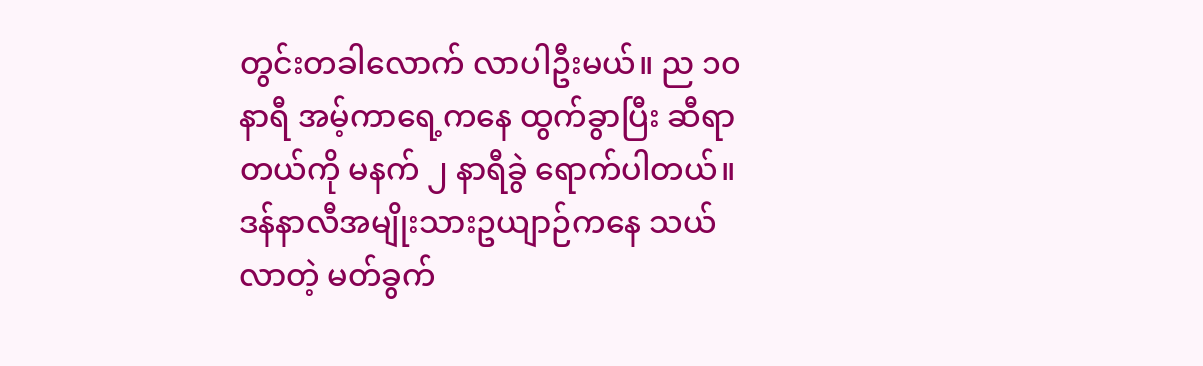တွင်းတခါလောက် လာပါဦးမယ်။ ည ၁၀ နာရီ အမ့်ကာရေ့ကနေ ထွက်ခွာပြီး ဆီရာတယ်ကို မနက် ၂ နာရီခွဲ ရောက်ပါတယ်။ ဒန်နာလီအမျိုးသားဥယျာဉ်ကနေ သယ်လာတဲ့ မတ်ခွက်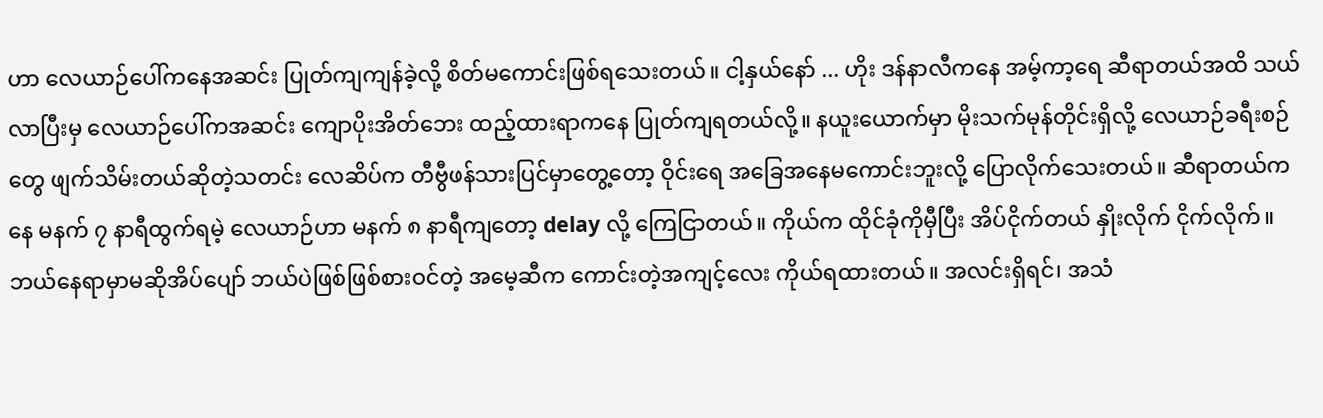ဟာ လေယာဉ်ပေါ်ကနေအဆင်း ပြုတ်ကျကျန်ခဲ့လို့ စိတ်မကောင်းဖြစ်ရသေးတယ်။ ငါ့နှယ်နော် ... ဟိုး ဒန်နာလီကနေ အမ့်ကာ့ရေ ဆီရာတယ်အထိ သယ်လာပြီးမှ လေယာဉ်ပေါ်ကအဆင်း ကျောပိုးအိတ်ဘေး ထည့်ထားရာကနေ ပြုတ်ကျရတယ်လို့။ နယူးယောက်မှာ မိုးသက်မုန်တိုင်းရှိလို့ လေယာဉ်ခရီးစဉ်တွေ ဖျက်သိမ်းတယ်ဆိုတဲ့သတင်း လေဆိပ်က တီဗွီဖန်သားပြင်မှာတွေ့တော့ ဝိုင်းရေ အခြေအနေမကောင်းဘူးလို့ ပြောလိုက်သေးတယ်။ ဆီရာတယ်ကနေ မနက် ၇ နာရီထွက်ရမဲ့ လေယာဉ်ဟာ မနက် ၈ နာရီကျတော့ delay လို့ ကြေငြာတယ်။ ကိုယ်က ထိုင်ခုံကိုမှီပြီး အိပ်ငိုက်တယ် နှိုးလိုက် ငိုက်လိုက်။ ဘယ်နေရာမှာမဆိုအိပ်ပျော် ဘယ်ပဲဖြစ်ဖြစ်စားဝင်တဲ့ အမေ့ဆီက ကောင်းတဲ့အကျင့်လေး ကိုယ်ရထားတယ်။ အလင်းရှိရင်၊ အသံ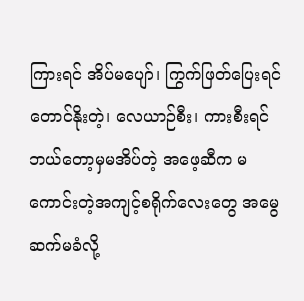ကြားရင် အိပ်မပျော်၊ ကြွက်ဖြတ်ပြေးရင်တောင်နိုးတဲ့၊ လေယာဉ်စီး၊ ကားစီးရင် ဘယ်တော့မှမအိပ်တဲ့ အဖေ့ဆီက မကောင်းတဲ့အကျင့်စရိုက်လေးတွေ အမွေဆက်မခံလို့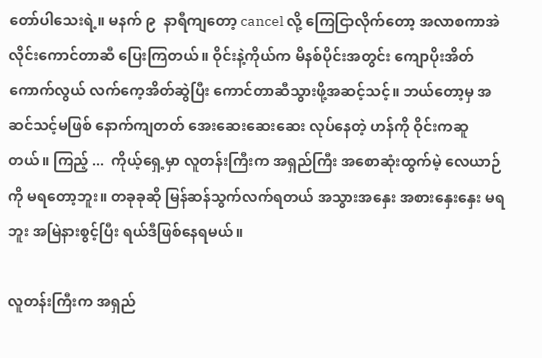တော်ပါသေးရဲ့။ မနက် ၉  နာရီကျတော့ cancel လို့ ကြေငြာလိုက်တော့ အလာစကာအဲလိုင်းကောင်တာဆီ ပြေးကြတယ်။ ဝိုင်းနဲ့ကိုယ်က မိနစ်ပိုင်းအတွင်း ကျောပိုးအိတ်ကောက်လွယ် လက်ကေ့အိတ်ဆွဲပြီး ကောင်တာဆီသွားဖို့အဆင့်သင့်။ ဘယ်တော့မှ အဆင်သင့်မဖြစ် နောက်ကျတတ် အေးဆေးဆေးဆေး လုပ်နေတဲ့ ဟန်ကို ဝိုင်းကဆူတယ်။ ကြည့် ...  ကိုယ့်ရှေ့မှာ လူတန်းကြီးက အရှည်ကြီး အစောဆုံးထွက်မဲ့ လေယာဉ်ကို မရတော့ဘူး။ တခုခုဆို မြန်ဆန်သွက်လက်ရတယ် အသွားအနှေး အစားနှေးနှေး မရဘူး အမြဲနားစွင့်ပြီး ရယ်ဒီဖြစ်နေရမယ်။

လူတန်းကြီးက အရှည်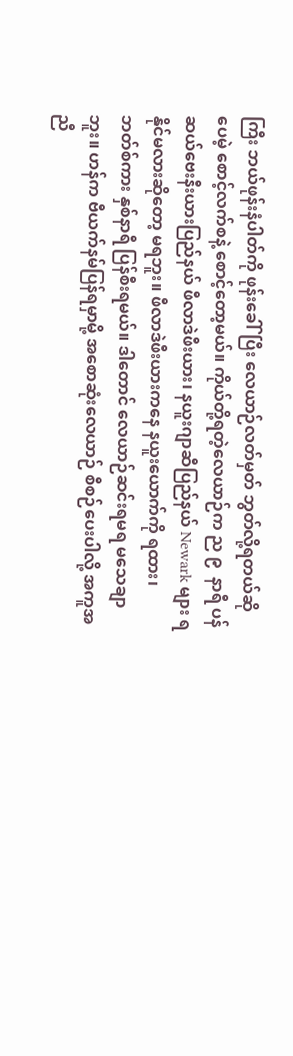ကြီး ဘယ်ဖုန်းနံပါတ်ကို ဖုန်းခေါ်ပြီး လေယာဉ်လတ်မှတ် ဘွတ်လို့ရတယ်ဆိုပေမဲ့ စောင့်လက်စနဲ့ စောင့်တော့မယ်။ ကိုယ်တို့ရတဲ့လေယာဉ်က ည ၉  နာရီ ပန်ဆယ်ဗေးနီးယားပြည်နယ် ဖီလာဒဲဖီးယား၊ နယူးဂျာဆီပြည်နယ် Newark များ ရနိုင်မလားဆိုတော့ မရဘူး။ ဖီလာဒဲဖီးယားကနေ နယူးယောက်ကို ရထား၊ ဘတ်စ်ကား နှစ်နာရီ ပြန်စီးရမယ်။ ဒါတောင် လေယာဉ်ဆင်းရမရ မသေချာဘူး။ ဟန်က ဗီယက်နမ်ပြန်ရမှာမို့ အစောဆုံးလေယာဉ် စီစဉ်ပေးပါလို့ အကူအညီ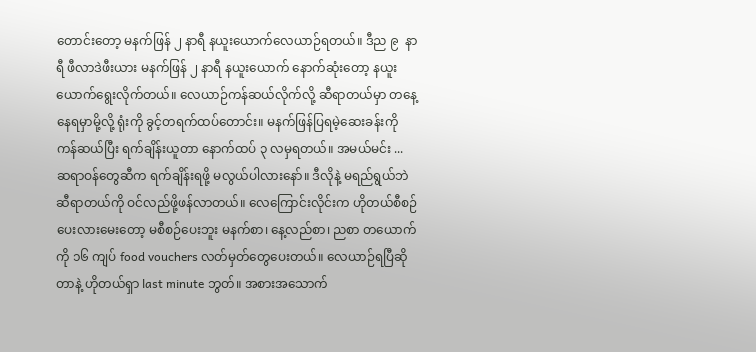တောင်းတော့ မနက်ဖြန် ၂ နာရီ နယူးယောက်လေယာဉ်ရတယ်။ ဒီည ၉  နာရီ ဖီလာဒဲဖီးယား မနက်ဖြန် ၂ နာရီ နယူးယောက် နောက်ဆုံးတော့ နယူးယောက်ရွေးလိုက်တယ်။ လေယာဉ်ကန်ဆယ်လိုက်လို့ ဆီရာတယ်မှာ တနေ့နေရမှာမို့လို့ ရုံးကို ခွင့်တရက်ထပ်တောင်း။ မနက်ဖြန်ပြရမဲ့ဆေးခန်းကို ကန်ဆယ်ပြီး ရက်ချိန်းယူတာ နောက်ထပ် ၃ လမှရတယ်။ အမယ်မင်း ... ဆရာဝန်တွေဆီက ရက်ချိန်းရဖို့ မလွယ်ပါလားနော်။ ဒီလိုနဲ့ မရည်ရွယ်ဘဲ ဆီရာတယ်ကို ဝင်လည်ဖို့ဖန်လာတယ်။ လေကြောင်းလိုင်းက ဟိုတယ်စီစဉ်ပေးလားမေးတော့ မစီစဉ်ပေးဘူး မနက်စာ၊ နေ့လည်စာ၊ ညစာ တယောက်ကို ၁၆ ကျပ် food vouchers လတ်မှတ်တွေပေးတယ်။ လေယာဉ်ရပြီဆိုတာနဲ့ ဟိုတယ်ရှာ last minute ဘွတ်။ အစားအသောက်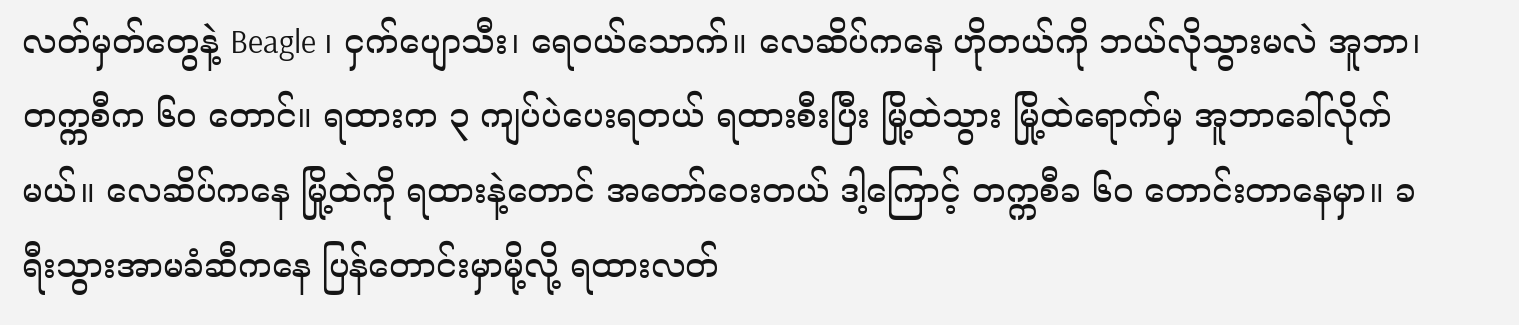လတ်မှတ်တွေနဲ့ Beagle ၊ ငှက်ပျောသီး၊ ရေဝယ်သောက်။ လေဆိပ်ကနေ ဟိုတယ်ကို ဘယ်လိုသွားမလဲ အူဘာ၊ တက္ကစီက ၆၀ တောင်။ ရထားက ၃ ကျပ်ပဲပေးရတယ် ရထားစီးပြီး မြို့ထဲသွား မြို့ထဲရောက်မှ အူဘာခေါ်လိုက်မယ်။ လေဆိပ်ကနေ မြို့ထဲကို ရထားနဲ့တောင် အတော်ဝေးတယ် ဒါ့ကြောင့် တက္ကစီခ ၆၀ တောင်းတာနေမှာ။ ခရီးသွားအာမခံဆီကနေ ပြန်တောင်းမှာမို့လို့ ရထားလတ်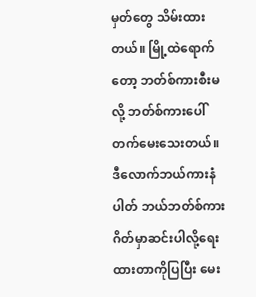မှတ်တွေ သိမ်းထားတယ်။ မြို့ထဲရောက်တော့ ဘတ်စ်ကားစီးမလို့ ဘတ်စ်ကားပေါ်တက်မေးသေးတယ်။ ဒီလောက်ဘယ်ကားနံပါတ် ဘယ်ဘတ်စ်ကားဂိတ်မှာဆင်းပါလို့ရေးထားတာကိုပြပြီး မေး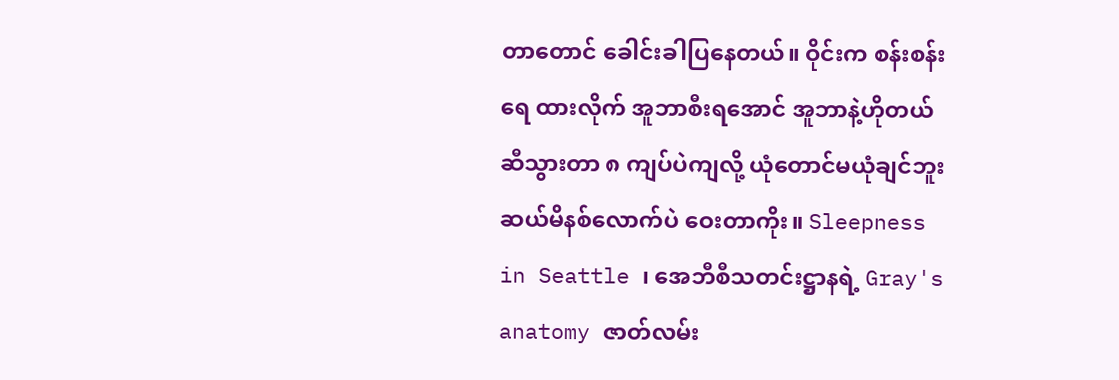တာတောင် ခေါင်းခါပြနေတယ်။ ဝိုင်းက စန်းစန်းရေ ထားလိုက် အူဘာစီးရအောင် အူဘာနဲ့ဟိုတယ်ဆီသွားတာ ၈ ကျပ်ပဲကျလို့ ယုံတောင်မယုံချင်ဘူး ဆယ်မိနစ်လောက်ပဲ ဝေးတာကိုး။ Sleepness in Seattle ၊ အေဘီစီသတင်းဋ္ဌာနရဲ့ Gray's anatomy ဇာတ်လမ်း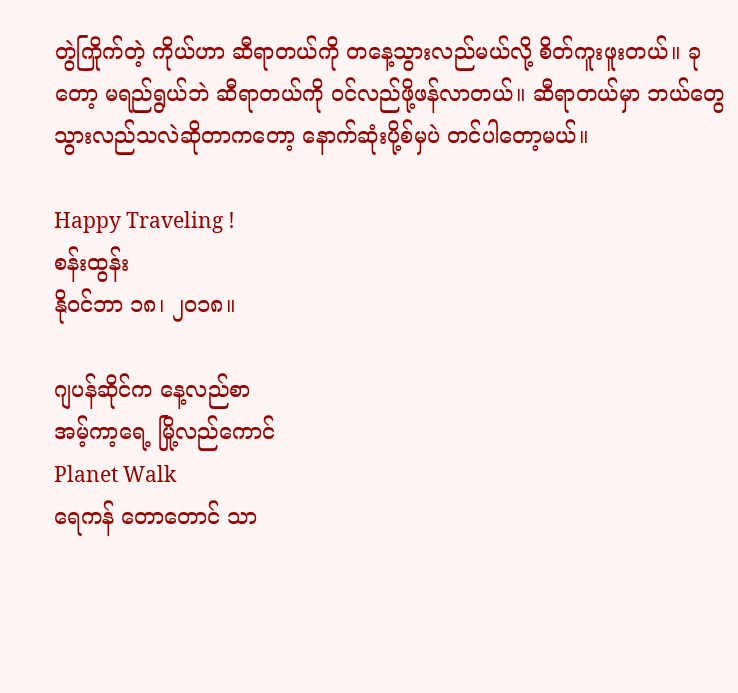တွဲကြိုက်တဲ့ ကိုယ်ဟာ ဆီရာတယ်ကို တနေ့သွားလည်မယ်လို့ စိတ်ကူးဖူးတယ်။ ခုတော့ မရည်ရွယ်ဘဲ ဆီရာတယ်ကို ဝင်လည်ဖို့ဖန်လာတယ်။ ဆီရာတယ်မှာ ဘယ်တွေသွားလည်သလဲဆိုတာကတော့ နောက်ဆုံးပို့စ်မှပဲ တင်ပါတော့မယ်။

Happy Traveling !
စန်းထွန်း
နိုဝင်ဘာ ၁၈၊ ၂၀၁၈။

ဂျပန်ဆိုင်က နေ့လည်စာ
အမ့်ကာ့ရေ့ မြို့လည်ကောင်
Planet Walk
ရေကန် တောတောင် သာ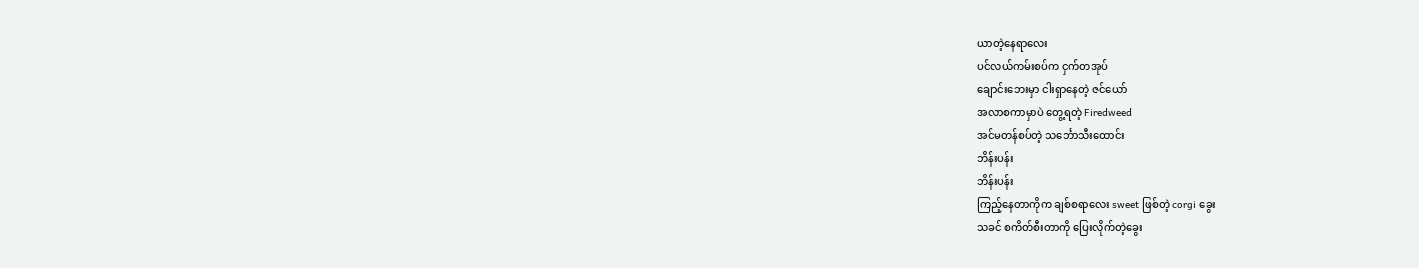ယာတဲ့နေရာလေး
ပင်လယ်ကမ်းစပ်က ငှက်တအုပ်
ချောင်းဘေးမှာ ငါးရှာနေတဲ့ ဇင်ယော်
အလာစကာမှာပဲ တွေ့ရတဲ့ Firedweed
အင်မတန်စပ်တဲ့ သင်္ဘောသီးထောင်း
ဘိန်းပန်း
ဘိန်းပန်း
ကြည့်နေတာကိုက ချစ်စရာလေး sweet ဖြစ်တဲ့ corgi ခွေး
သခင် စကိတ်စီးတာကို ပြေးလိုက်တဲ့ခွေး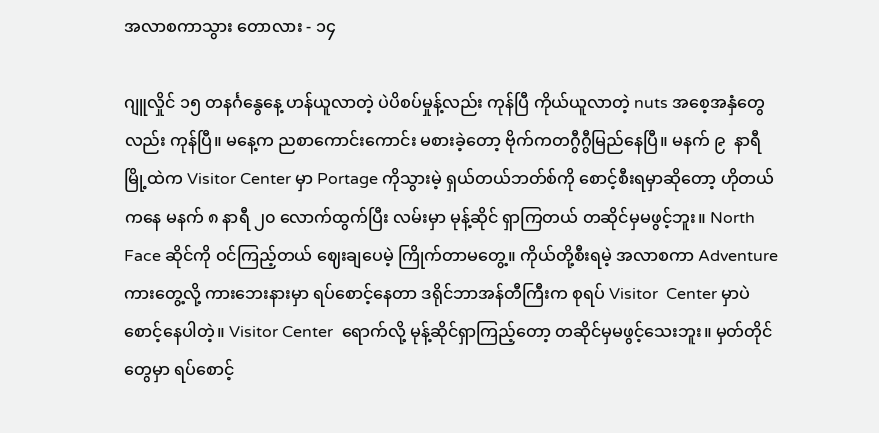အလာစကာသွား တောလား - ၁၄

ဂျူလှိုင် ၁၅ တနင်္ဂနွေနေ့ ဟန်ယူလာတဲ့ ပဲပိစပ်မှုန့်လည်း ကုန်ပြီ ကိုယ်ယူလာတဲ့ nuts အစေ့အနှံတွေလည်း ကုန်ပြီ။ မနေ့က ညစာကောင်းကောင်း မစားခဲ့တော့ ဗိုက်ကတဂွီဂွီမြည်နေပြီ။ မနက် ၉  နာရီ မြို့ထဲက Visitor Center မှာ Portage ကိုသွားမဲ့ ရှယ်တယ်ဘတ်စ်ကို စောင့်စီးရမှာဆိုတော့ ဟိုတယ်ကနေ မနက် ၈ နာရီ ၂၀ လောက်ထွက်ပြီး လမ်းမှာ မုန့်ဆိုင် ရှာကြတယ် တဆိုင်မှမဖွင့်ဘူး။ North Face ဆိုင်ကို ဝင်ကြည့်တယ် ဈေးချပေမဲ့ ကြိုက်တာမတွေ့။ ကိုယ်တို့စီးရမဲ့ အလာစကာ Adventure ကားတွေ့လို့ ကားဘေးနားမှာ ရပ်စောင့်နေတာ ဒရိုင်ဘာအန်တီကြီးက စုရပ် Visitor  Center မှာပဲ စောင့်နေပါတဲ့။ Visitor Center  ရောက်လို့ မုန့်ဆိုင်ရှာကြည့်တော့ တဆိုင်မှမဖွင့်သေးဘူး။ မှတ်တိုင်တွေမှာ ရပ်စောင့်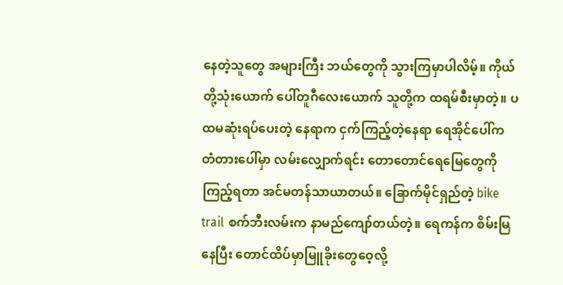နေတဲ့သူတွေ အများကြီး ဘယ်တွေကို သွားကြမှာပါလိမ့်။ ကိုယ်တို့သုံးယောက် ပေါ်တူဂီလေးယောက် သူတို့က ထရမ်စီးမှာတဲ့။ ပထမဆုံးရပ်ပေးတဲ့ နေရာက ငှက်ကြည့်တဲ့နေရာ ရေအိုင်ပေါ်က တံတားပေါ်မှာ လမ်းလျှောက်ရင်း တောတောင်ရေမြေတွေကို ကြည့်ရတာ အင်မတန်သာယာတယ်။ ခြောက်မိုင်ရှည်တဲ့ bike trail စက်ဘီးလမ်းက နာမည်ကျော်တယ်တဲ့။ ရေကန်က စိမ်းမြနေပြီး တောင်ထိပ်မှာမြူခိုးတွေဝေ့လို့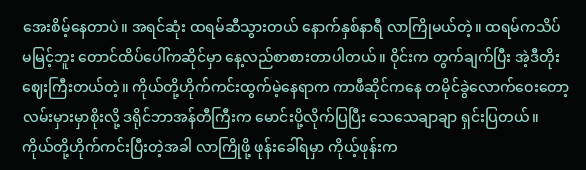အေးစိမ့်နေတာပဲ။ အရင်ဆုံး ထရမ်ဆီသွားတယ် နောက်နှစ်နာရီ လာကြိုမယ်တဲ့။ ထရမ်ကသိပ်မမြင့်ဘူး တောင်ထိပ်ပေါ်ကဆိုင်မှာ နေ့လည်စာစားတာပါတယ်။ ဝိုင်းက တွက်ချက်ပြီး အဲ့ဒီတိုးဈေးကြီးတယ်တဲ့။ ကိုယ်တို့ဟိုက်ကင်းထွက်မဲ့နေရာက ကာဖီဆိုင်ကနေ တမိုင်ခွဲလောက်ဝေးတော့ လမ်းမှားမှာစိုးလို့ ဒရိုင်ဘာအန်တီကြီးက မောင်းပို့လိုက်ပြပြီး သေသေချာချာ ရှင်းပြတယ်။ ကိုယ်တို့ဟိုက်ကင်းပြီးတဲ့အခါ လာကြိုဖို့ ဖုန်းခေါ်ရမှာ ကိုယ့်ဖုန်းက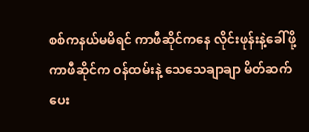စစ်ကနယ်မမိရင် ကာဖီဆိုင်ကနေ လိုင်းဖုန်းနဲ့ခေါ်ဖို့ ကာဖီဆိုင်က ဝန်ထမ်းနဲ့ သေသေချာချာ မိတ်ဆက်ပေး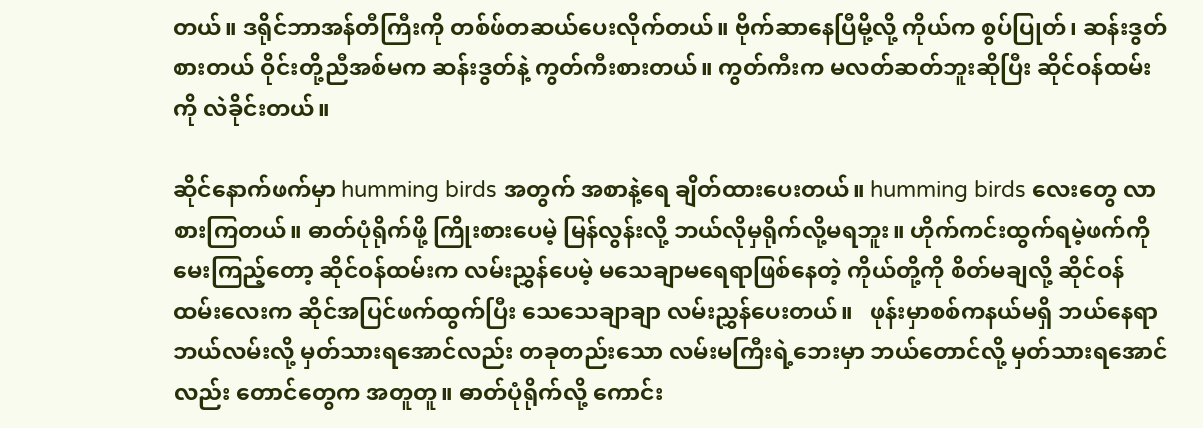တယ်။ ဒရိုင်ဘာအန်တီကြီးကို တစ်ဖ်တဆယ်ပေးလိုက်တယ်။ ဗိုက်ဆာနေပြီမို့လို့ ကိုယ်က စွပ်ပြုတ်၊ ဆန်းဒွတ်စားတယ် ဝိုင်းတို့ညီအစ်မက ဆန်းဒွတ်နဲ့ ကွတ်ကီးစားတယ်။ ကွတ်ကီးက မလတ်ဆတ်ဘူးဆိုပြီး ဆိုင်ဝန်ထမ်းကို လဲခိုင်းတယ်။

ဆိုင်နောက်ဖက်မှာ humming birds အတွက် အစာနဲ့ရေ ချိတ်ထားပေးတယ်။ humming birds လေးတွေ လာစားကြတယ်။ ဓာတ်ပုံရိုက်ဖို့ ကြိုးစားပေမဲ့ မြန်လွန်းလို့ ဘယ်လိုမှရိုက်လို့မရဘူး။ ဟိုက်ကင်းထွက်ရမဲ့ဖက်ကို မေးကြည့်တော့ ဆိုင်ဝန်ထမ်းက လမ်းညွှန်ပေမဲ့ မသေချာမရေရာဖြစ်နေတဲ့ ကိုယ်တို့ကို စိတ်မချလို့ ဆိုင်ဝန်ထမ်းလေးက ဆိုင်အပြင်ဖက်ထွက်ပြီး သေသေချာချာ လမ်းညွှန်ပေးတယ်။   ဖုန်းမှာစစ်ကနယ်မရှိ ဘယ်နေရာဘယ်လမ်းလို့ မှတ်သားရအောင်လည်း တခုတည်းသော လမ်းမကြီးရဲ့ဘေးမှာ ဘယ်တောင်လို့ မှတ်သားရအောင်လည်း တောင်တွေက အတူတူ။ ဓာတ်ပုံရိုက်လို့ ကောင်း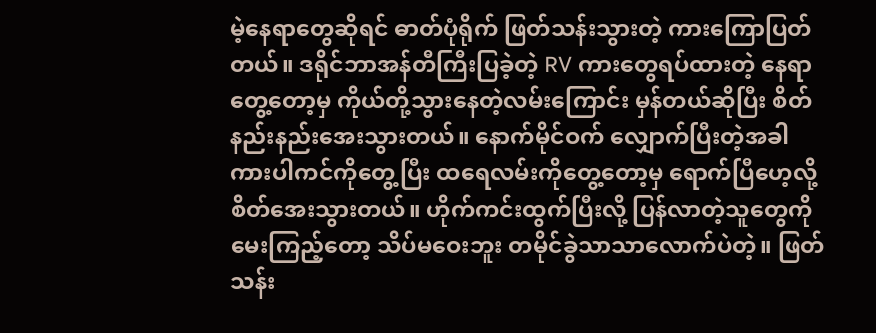မဲ့နေရာတွေဆိုရင် ဓာတ်ပုံရိုက် ဖြတ်သန်းသွားတဲ့ ကားကြောပြတ်တယ်။ ဒရိုင်ဘာအန်တီကြီးပြခဲ့တဲ့ RV ကားတွေရပ်ထားတဲ့ နေရာတွေ့တော့မှ ကိုယ်တို့သွားနေတဲ့လမ်းကြောင်း မှန်တယ်ဆိုပြီး စိတ်နည်းနည်းအေးသွားတယ်။ နောက်မိုင်ဝက် လျှောက်ပြီးတဲ့အခါ ကားပါကင်ကိုတွေ့ပြီး ထရေလမ်းကိုတွေ့တော့မှ ရောက်ပြီဟေ့လို့ စိတ်အေးသွားတယ်။ ဟိုက်ကင်းထွက်ပြီးလို့ ပြန်လာတဲ့သူတွေကို မေးကြည့်တော့ သိပ်မဝေးဘူး တမိုင်ခွဲသာသာလောက်ပဲတဲ့။ ဖြတ်သန်း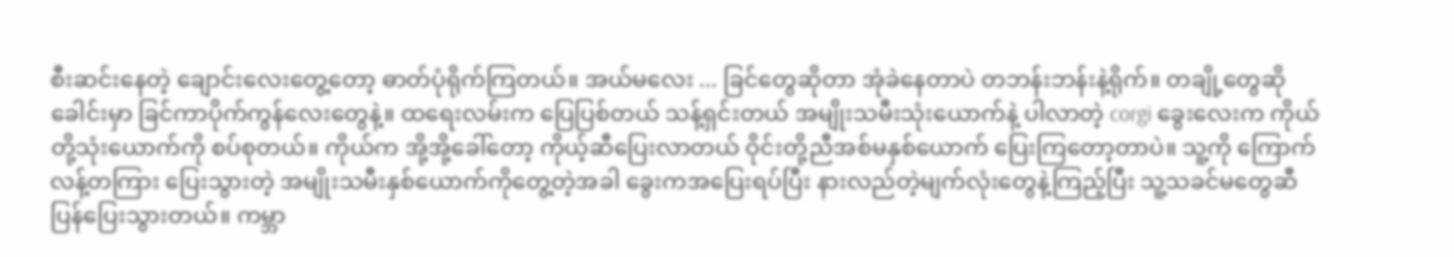စီးဆင်းနေတဲ့ ချောင်းလေးတွေ့တော့ ဓာတ်ပုံရိုက်ကြတယ်။ အယ်မလေး ... ခြင်တွေဆိုတာ အုံခဲနေတာပဲ တဘန်းဘန်းနဲ့ရိုက်။ တချို့တွေဆို ခေါင်းမှာ ခြင်ကာပိုက်ကွန်လေးတွေနဲ့။ ထရေးလမ်းက ပြေပြစ်တယ် သန့်ရှင်းတယ် အမျိုးသမီးသုံးယောက်နဲ့ ပါလာတဲ့ corgi ခွေးလေးက ကိုယ်တို့သုံးယောက်ကို စပ်စုတယ်။ ကိုယ်က အို့အို့ခေါ်တော့ ကိုယ့်ဆီပြေးလာတယ် ဝိုင်းတို့ညီအစ်မနှစ်ယောက် ပြေးကြတော့တာပဲ။ သူ့ကို ကြောက်လန့်တကြား ပြေးသွားတဲ့ အမျိုးသမီးနှစ်ယောက်ကိုတွေ့တဲ့အခါ ခွေးကအပြေးရပ်ပြီး နားလည်တဲ့မျက်လုံးတွေနဲ့ကြည့်ပြီး သူ့သခင်မတွေဆီ ပြန်ပြေးသွားတယ်။ ကမ္ဘာ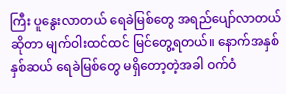ကြီး ပူနွေးလာတယ် ရေခဲမြစ်တွေ အရည်ပျော်လာတယ်ဆိုတာ မျက်ဝါးထင်ထင် မြင်တွေ့ရတယ်။ နောက်အနှစ်နှစ်ဆယ် ရေခဲမြစ်တွေ မရှိတော့တဲ့အခါ ဝက်ဝံ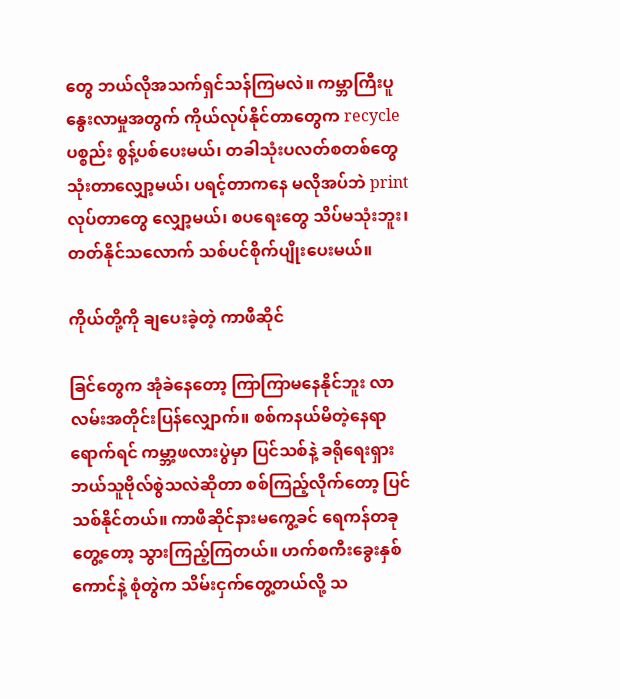တွေ ဘယ်လိုအသက်ရှင်သန်ကြမလဲ။ ကမ္ဘာကြီးပူနွေးလာမှုအတွက် ကိုယ်လုပ်နိုင်တာတွေက recycle ပစ္စည်း စွန့်ပစ်ပေးမယ်၊ တခါသုံးပလတ်စတစ်တွေ သုံးတာလျှော့မယ်၊ ပရင့်တာကနေ မလိုအပ်ဘဲ print လုပ်တာတွေ လျှော့မယ်၊ စပရေးတွေ သိပ်မသုံးဘူး၊ တတ်နိုင်သလောက် သစ်ပင်စိုက်ပျိုးပေးမယ်။

ကိုယ်တို့ကို ချပေးခဲ့တဲ့ ကာဖီဆိုင်

ခြင်တွေက အုံခဲနေတော့ ကြာကြာမနေနိုင်ဘူး လာလမ်းအတိုင်းပြန်လျှောက်။ စစ်ကနယ်မိတဲ့နေရာရောက်ရင် ကမ္ဘာ့ဖလားပွဲမှာ ပြင်သစ်နဲ့ ခရိုရေးရှား ဘယ်သူဗိုလ်စွဲသလဲဆိုတာ စစ်ကြည့်လိုက်တော့ ပြင်သစ်နိုင်တယ်။ ကာဖီဆိုင်နားမကွေ့ခင် ရေကန်တခုတွေ့တော့ သွားကြည့်ကြတယ်။ ဟက်စကီးခွေးနှစ်ကောင်နဲ့ စုံတွဲက သိမ်းငှက်တွေ့တယ်လို့ သ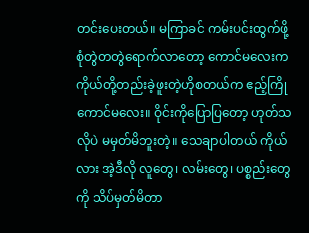တင်းပေးတယ်။ မကြာခင် ကမ်းပင်းထွက်ဖို့ စုံတွဲတတွဲရောက်လာတော့ ကောင်မလေးက ကိုယ်တို့တည်းခဲ့ဖူးတဲ့ဟိုစတယ်က ဧည့်ကြိုကောင်မလေး။ ဝိုင်းကိုပြောပြတော့ ဟုတ်သလိုပဲ မမှတ်မိဘူးတဲ့။ သေချာပါတယ် ကိုယ်လား အဲ့ဒီလို လူတွေ၊ လမ်းတွေ၊ ပစ္စည်းတွေကို သိပ်မှတ်မိတာ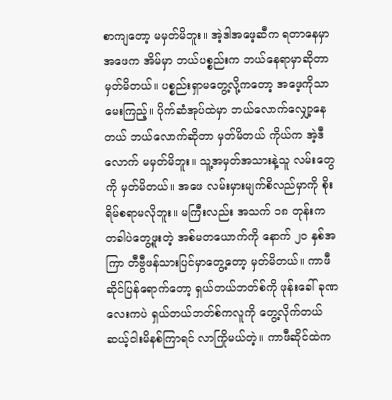စာကျတော့ မမှတ်မိဘူး။ အဲ့ဒါအဖေ့ဆီက ရတာနေမှာ အဖေက အိမ်မှာ ဘယ်ပစ္စည်းက ဘယ်နေရာမှာဆိုတာ မှတ်မိတယ်။ ပစ္စည်းရှာမတွေ့လို့ကတော့ အဖေ့ကိုသာမေးကြည့်။ ပိုက်ဆံအုပ်ထဲမှာ ဘယ်လောက်လျှော့နေတယ် ဘယ်လောက်ဆိုတာ မှတ်မိတယ် ကိုယ်က အဲ့ဒီလောက် မမှတ်မိဘူး။ သူ့အမှတ်အသားနဲ့သူ လမ်းတွေကို မှတ်မိတယ်။ အဖေ လမ်းမှားမျက်စိလည်မှာကို စိုးရိမ်စရာမလိုဘူး။ မကြီးလည်း အသက် ၁၈ တုန်းက တခါပဲတွေ့ဖူးတဲ့ အစ်မတယောက်ကို နောက် ၂၀ နှစ်အကြာ တီဗွီဖန်သားပြင်မှာတွေ့တော့ မှတ်မိတယ်။ ကာဖီဆိုင်ပြန်ရောက်တော့ ရှယ်တယ်ဘတ်စ်ကို ဖုန်းခေါ် ခုဏလေးကပဲ ရှယ်တယ်ဘတ်စ်ကလူကို တွေ့လိုက်တယ် ဆယ့်ငါးမိနစ်ကြာရင် လာကြိုမယ်တဲ့။ ကာဖီဆိုင်ထဲက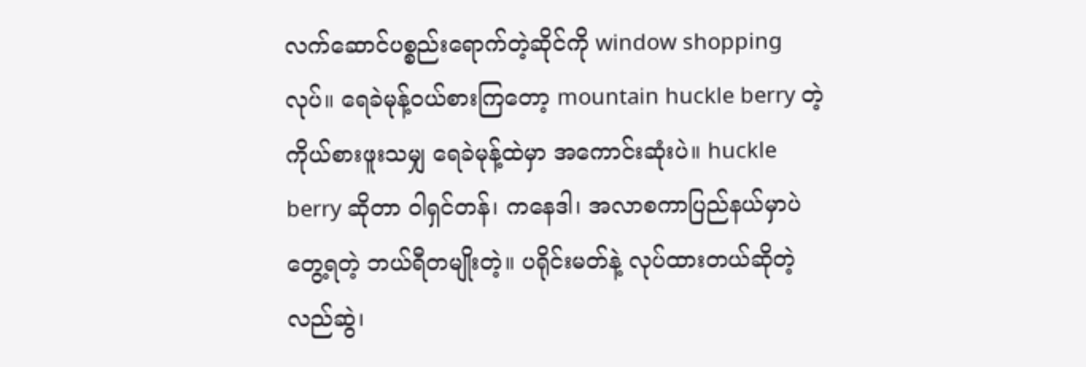လက်ဆောင်ပစ္စည်းရောက်တဲ့ဆိုင်ကို window shopping လုပ်။ ရေခဲမုန့်ဝယ်စားကြတော့ mountain huckle berry တဲ့ ကိုယ်စားဖူးသမျှ ရေခဲမုန့်ထဲမှာ အကောင်းဆုံးပဲ။ huckle berry ဆိုတာ ဝါရှင်တန်၊ ကနေဒါ၊ အလာစကာပြည်နယ်မှာပဲ တွေ့ရတဲ့ ဘယ်ရီတမျိုးတဲ့။ ပရိုင်းမတ်နဲ့ လုပ်ထားတယ်ဆိုတဲ့ လည်ဆွဲ၊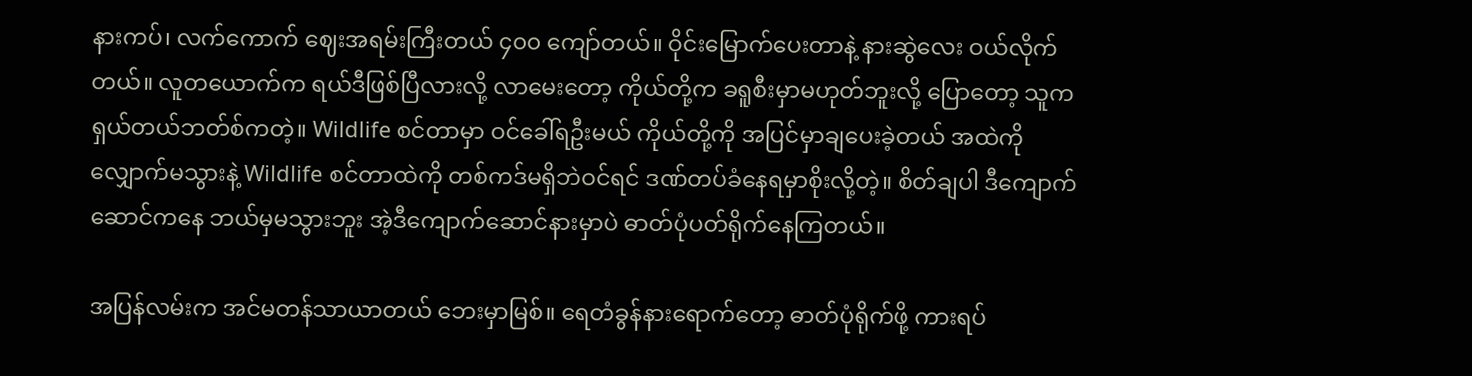နားကပ်၊ လက်ကောက် ဈေးအရမ်းကြီးတယ် ၄၀၀ ကျော်တယ်။ ဝိုင်းမြောက်ပေးတာနဲ့ နားဆွဲလေး ဝယ်လိုက်တယ်။ လူတယောက်က ရယ်ဒီဖြစ်ပြီလားလို့ လာမေးတော့ ကိုယ်တို့က ခရူစီးမှာမဟုတ်ဘူးလို့ ပြောတော့ သူက ရှယ်တယ်ဘတ်စ်ကတဲ့။ Wildlife စင်တာမှာ ဝင်ခေါ်ရဦးမယ် ကိုယ်တို့ကို အပြင်မှာချပေးခဲ့တယ် အထဲကိုလျှောက်မသွားနဲ့ Wildlife စင်တာထဲကို တစ်ကဒ်မရှိဘဲဝင်ရင် ဒဏ်တပ်ခံနေရမှာစိုးလို့တဲ့။ စိတ်ချပါ ဒီကျောက်ဆောင်ကနေ ဘယ်မှမသွားဘူး အဲ့ဒီကျောက်ဆောင်နားမှာပဲ ဓာတ်ပုံပတ်ရိုက်နေကြတယ်။

အပြန်လမ်းက အင်မတန်သာယာတယ် ဘေးမှာမြစ်။ ရေတံခွန်နားရောက်တော့ ဓာတ်ပုံရိုက်ဖို့ ကားရပ်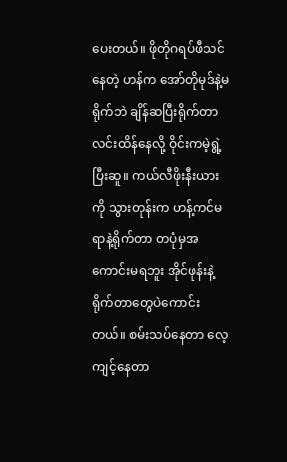ပေးတယ်။ ဖိုတိုဂရပ်ဖီသင်နေတဲ့ ဟန်က အော်တိုမုဒ်နဲ့မရိုက်ဘဲ ချိန်ဆပြီးရိုက်တာ လင်းထိန်နေလို့ ဝိုင်းကမဲ့ရွဲ့ပြီးဆူ။ ကယ်လီဖိုးနီးယားကို သွားတုန်းက ဟန့်ကင်မရာနဲ့ရိုက်တာ တပုံမှအကောင်းမရဘူး အိုင်ဖုန်းနဲ့ရိုက်တာတွေပဲကောင်းတယ်။ စမ်းသပ်နေတာ လေ့ကျင့်နေတာ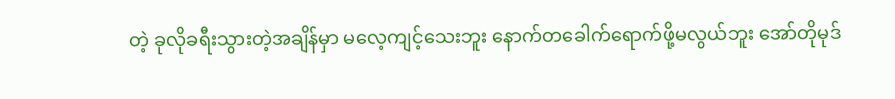တဲ့ ခုလိုခရီးသွားတဲ့အချိန်မှာ မလေ့ကျင့်သေးဘူး နောက်တခေါက်ရောက်ဖို့မလွယ်ဘူး အော်တိုမုဒ်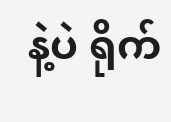နဲ့ပဲ ရိုက်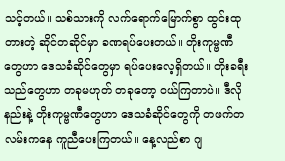သင့်တယ်။ သစ်သားကို လက်ရောက်မြောက်စွာ ထွင်းထုတားတဲ့ ဆိုင်တဆိုင်မှာ ခဏရပ်ပေးတယ်။ တိုးကုမ္ဗဏီတွေဟာ ဒေသခံဆိုင်တွေမှာ ရပ်ပေးလေ့ရှိတယ်။ တိုးခရီးသည်တွေဟာ တခုမဟုတ် တခုတော့ ဝယ်ကြတာပဲ။ ဒီလိုနည်းနဲ့ တိုးကုမ္ဗဏီတွေဟာ ဒေသခံဆိုင်တွေကို တဖက်တလမ်းကနေ ကူညီပေးကြတယ်။ နေ့လည်စာ ဂျ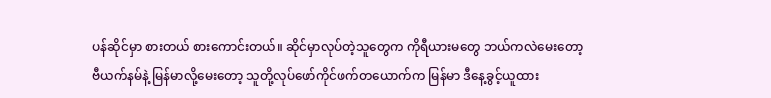ပန်ဆိုင်မှာ စားတယ် စားကောင်းတယ်။ ဆိုင်မှာလုပ်တဲ့သူတွေက ကိုရီယားမတွေ ဘယ်ကလဲမေးတော့ ဗီယက်နမ်နဲ့ မြန်မာလို့မေးတော့ သူတို့လုပ်ဖော်ကိုင်ဖက်တယောက်က မြန်မာ ဒီနေ့ခွင့်ယူထား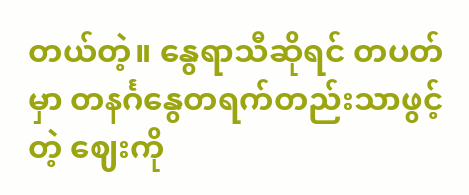တယ်တဲ့။ နွေရာသီဆိုရင် တပတ်မှာ တနင်္ဂနွေတရက်တည်းသာဖွင့်တဲ့ ဈေးကို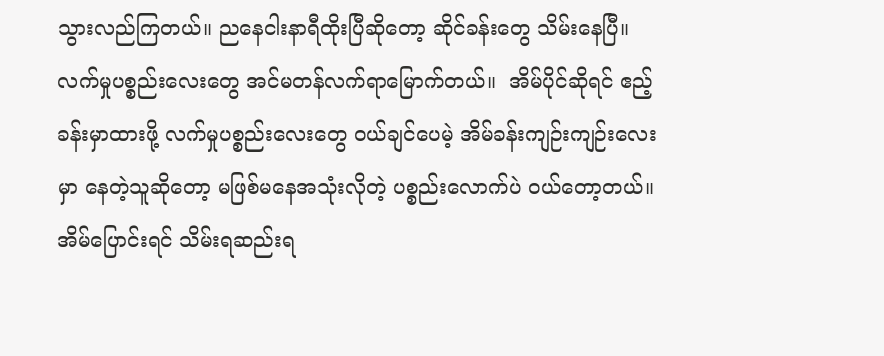သွားလည်ကြတယ်။ ညနေငါးနာရီထိုးပြီဆိုတော့ ဆိုင်ခန်းတွေ သိမ်းနေပြီ။ လက်မှုပစ္စည်းလေးတွေ အင်မတန်လက်ရာမြောက်တယ်။  အိမ်ပိုင်ဆိုရင် ဧည့်ခန်းမှာထားဖို့ လက်မှုပစ္စည်းလေးတွေ ဝယ်ချင်ပေမဲ့ အိမ်ခန်းကျဉ်းကျဉ်းလေးမှာ နေတဲ့သူဆိုတော့ မဖြစ်မနေအသုံးလိုတဲ့ ပစ္စည်းလောက်ပဲ ဝယ်တော့တယ်။ အိမ်ပြောင်းရင် သိမ်းရဆည်းရ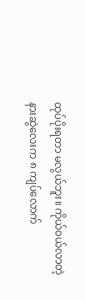ထုပ်ပိုးရတာ မလွယ်ဘူး။ ကိုယ်ဝယ်လာတဲ့ နားဆွဲလေးက ၈ ကျပ်လောက်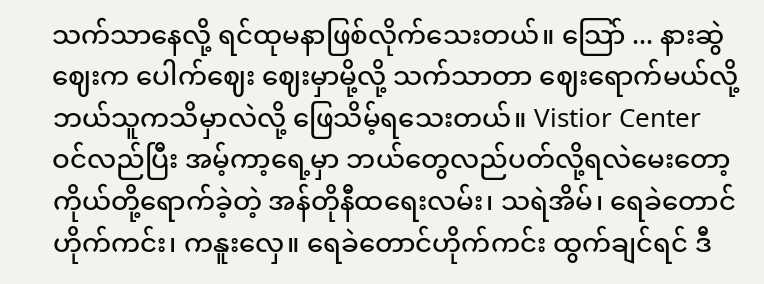သက်သာနေလို့ ရင်ထုမနာဖြစ်လိုက်သေးတယ်။ သြော် ... နားဆွဲဈေးက ပေါက်ဈေး ဈေးမှာမို့လို့ သက်သာတာ ဈေးရောက်မယ်လို့ ဘယ်သူကသိမှာလဲလို့ ဖြေသိမ့်ရသေးတယ်။ Vistior Center ဝင်လည်ပြီး အမ့်ကာ့ရေ့မှာ ဘယ်တွေလည်ပတ်လို့ရလဲမေးတော့  ကိုယ်တို့ရောက်ခဲ့တဲ့ အန်တိုနီထရေးလမ်း၊ သရဲအိမ်၊ ရေခဲတောင်ဟိုက်ကင်း၊ ကနူးလှေ။ ရေခဲတောင်ဟိုက်ကင်း ထွက်ချင်ရင် ဒီ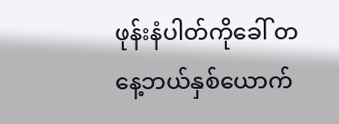ဖုန်းနံပါတ်ကိုခေါ် တနေ့ဘယ်နှစ်ယောက်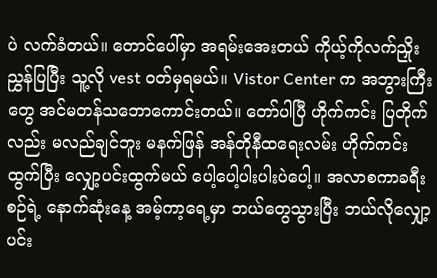ပဲ လက်ခံတယ်။ တောင်ပေါ်မှာ အရမ်းအေးတယ် ကိုယ့်ကိုလက်ညှိုးညွှန်ပြပြီး သူ့လို vest ဝတ်မှရမယ်။ Vistor Center က အဘွားကြီးတွေ အင်မတန်သဘောကောင်းတယ်။ တော်ပါပြီ ဟိုက်ကင်း ပြတိုက်လည်း မလည်ချင်ဘူး မနက်ဖြန် အန်တိုနီထရေးလမ်း ဟိုက်ကင်းထွက်ပြီး လျှော့ပင်းထွက်မယ် ပေါ့ပေါ့ပါးပါးပဲပေါ့။ အလာစကာခရီးစဉ်ရဲ့ နောက်ဆုံးနေ့ အမ့်ကာ့ရေ့မှာ ဘယ်တွေသွားပြီး ဘယ်လိုလျှော့ပင်း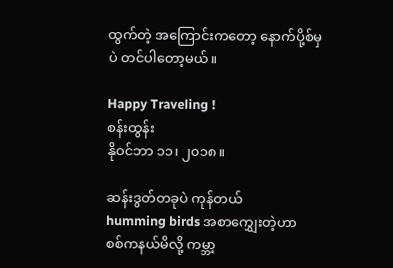ထွက်တဲ့ အကြောင်းကတော့ နောက်ပို့စ်မှပဲ တင်ပါတော့မယ်။

Happy Traveling !
စန်းထွန်း
နိုဝင်ဘာ ၁၁၊ ၂၀၁၈။

ဆန်းဒွတ်တခုပဲ ကုန်တယ်
humming birds အစာ‌ကျွှေးတဲ့ဟာ
စစ်ကနယ်မိလို့ ကမ္ဘာ့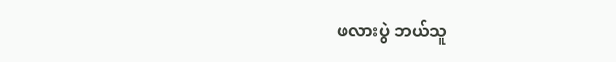ဖလားပွဲ ဘယ်သူ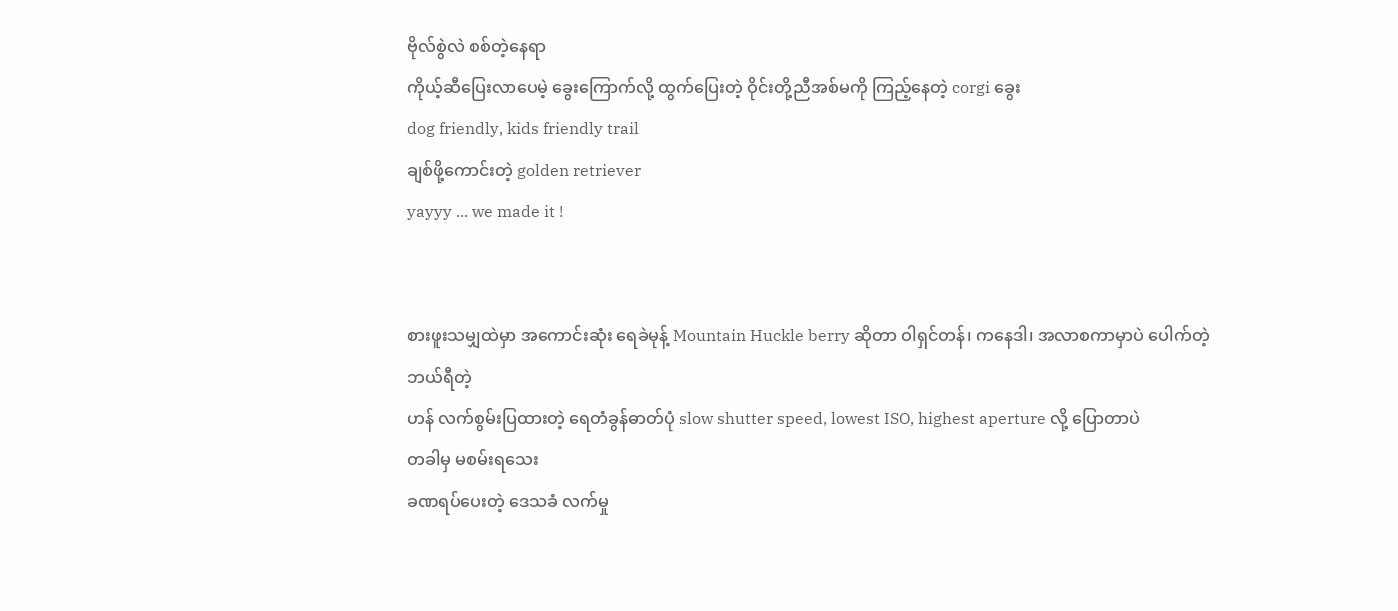ဗိုလ်စွဲလဲ စစ်တဲ့နေရာ
ကိုယ့်ဆီပြေးလာပေမဲ့ ခွေးကြောက်လို့ ထွက်ပြေးတဲ့ ဝိုင်းတို့ညီအစ်မကို ကြည့်နေတဲ့ corgi ခွေး
dog friendly, kids friendly trail
ချစ်ဖို့ကောင်းတဲ့ golden retriever
yayyy ... we made it !


စားဖူးသမျှထဲမှာ အကောင်းဆုံး ရေခဲမုန့် Mountain Huckle berry ဆိုတာ ဝါရှင်တန်၊ ကနေဒါ၊ အလာစကာမှာပဲ ပေါက်တဲ့ဘယ်ရီတဲ့
ဟန် လက်စွမ်းပြထားတဲ့ ရေတံခွန်ဓာတ်ပုံ slow shutter speed, lowest ISO, highest aperture လို့ ပြောတာပဲ
တခါမှ မစမ်းရသေး
ခဏရပ်ပေးတဲ့ ဒေသခံ လက်မှု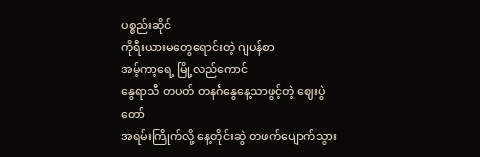ပစ္စည်းဆိုင်
ကိုရီးယားမတွေရောင်းတဲ့ ဂျပန်စာ
အမ့်ကာ့ရေ့ မြို့လည်ကောင်
နွေရာသီ တပတ် တနင်္ဂနွေနေ့သာဖွင့်တဲ့ ဈေးပွဲတော်
အရမ်းကြိုက်လို့ နေ့တိုင်းဆွဲ တဖက်ပျောက်သွား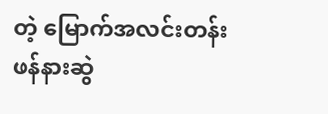တဲ့ မြောက်အလင်းတန်း ဖန်နားဆွဲ